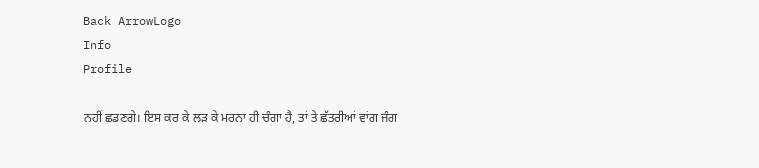Back ArrowLogo
Info
Profile

ਨਹੀਂ ਛਡਣਗੇ। ਇਸ ਕਰ ਕੇ ਲੜ ਕੇ ਮਰਨਾ ਹੀ ਚੰਗਾ ਹੈ, ਤਾਂ ਤੇ ਛੱਤਰੀਆਂ ਵਾਂਗ ਜੰਗ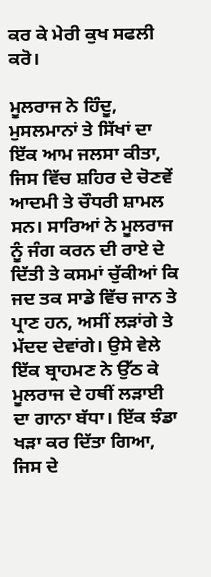ਕਰ ਕੇ ਮੇਰੀ ਕੁਖ ਸਫਲੀ ਕਰੋ।

ਮੂਲਰਾਜ ਨੇ ਹਿੰਦੂ, ਮੁਸਲਮਾਨਾਂ ਤੇ ਸਿੱਖਾਂ ਦਾ ਇੱਕ ਆਮ ਜਲਸਾ ਕੀਤਾ, ਜਿਸ ਵਿੱਚ ਸ਼ਹਿਰ ਦੇ ਚੋਣਵੇਂ ਆਦਮੀ ਤੇ ਚੌਧਰੀ ਸ਼ਾਮਲ ਸਨ। ਸਾਰਿਆਂ ਨੇ ਮੂਲਰਾਜ ਨੂੰ ਜੰਗ ਕਰਨ ਦੀ ਰਾਏ ਦੇ ਦਿੱਤੀ ਤੇ ਕਸਮਾਂ ਚੁੱਕੀਆਂ ਕਿ ਜਦ ਤਕ ਸਾਡੇ ਵਿੱਚ ਜਾਨ ਤੇ ਪ੍ਰਾਣ ਹਨ, ਅਸੀਂ ਲੜਾਂਗੇ ਤੇ ਮੱਦਦ ਦੇਵਾਂਗੇ। ਉਸੇ ਵੇਲੇ ਇੱਕ ਬ੍ਰਾਹਮਣ ਨੇ ਉੱਠ ਕੇ ਮੂਲਰਾਜ ਦੇ ਹਥੀਂ ਲੜਾਈ ਦਾ ਗਾਨਾ ਬੱਧਾ। ਇੱਕ ਝੰਡਾ ਖੜਾ ਕਰ ਦਿੱਤਾ ਗਿਆ, ਜਿਸ ਦੇ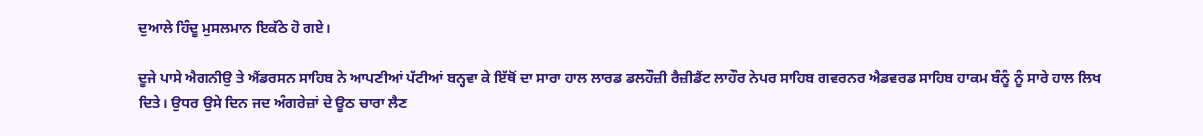ਦੁਆਲੇ ਹਿੰਦੂ ਮੁਸਲਮਾਨ ਇਕੱਠੇ ਹੋ ਗਏ।

ਦੂਜੇ ਪਾਸੇ ਐਗਨੀਉ ਤੇ ਐਂਡਰਸਨ ਸਾਹਿਬ ਨੇ ਆਪਣੀਆਂ ਪੱਟੀਆਂ ਬਨ੍ਹਵਾ ਕੇ ਇੱਥੋਂ ਦਾ ਸਾਰਾ ਹਾਲ ਲਾਰਡ ਡਲਹੌਜ਼ੀ ਰੈਜ਼ੀਡੈਂਟ ਲਾਹੌਰ ਨੇਪਰ ਸਾਹਿਬ ਗਵਰਨਰ ਐਡਵਰਡ ਸਾਹਿਬ ਹਾਕਮ ਬੰਨੂੰ ਨੂੰ ਸਾਰੇ ਹਾਲ ਲਿਖ ਦਿਤੇ। ਉਧਰ ਉਸੇ ਦਿਨ ਜਦ ਅੰਗਰੇਜ਼ਾਂ ਦੇ ਊਠ ਚਾਰਾ ਲੈਣ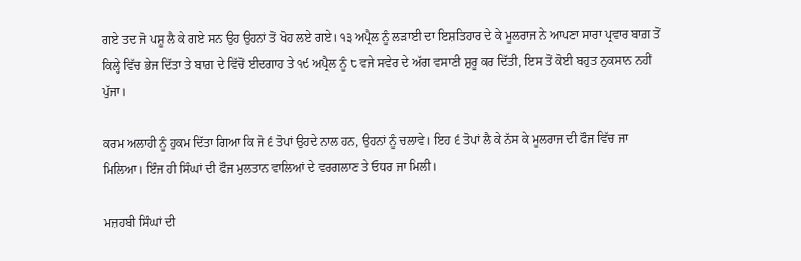ਗਏ ਤਦ ਜੋ ਪਸ਼ੂ ਲੈ ਕੇ ਗਏ ਸਨ ਉਹ ਉਹਨਾਂ ਤੋਂ ਖੋਹ ਲਏ ਗਏ। ੧੩ ਅਪ੍ਰੈਲ ਨੂੰ ਲੜਾਈ ਦਾ ਇਸ਼ਤਿਹਾਰ ਦੇ ਕੇ ਮੂਲਰਾਜ ਨੇ ਆਪਣਾ ਸਾਰਾ ਪ੍ਰਵਾਰ ਬਾਗ਼ ਤੋਂ ਕਿਲ੍ਹੇ ਵਿੱਚ ਭੇਜ ਦਿੱਤਾ ਤੇ ਬਾਗ਼ ਦੇ ਵਿੱਚੋਂ ਈਦਗਾਹ ਤੇ ੧੯ ਅਪ੍ਰੈਲ ਨੂੰ ੮ ਵਜੇ ਸਵੇਰ ਦੇ ਅੱਗ ਵਸਾਣੀ ਸ਼ੁਰੂ ਕਰ ਦਿੱਤੀ, ਇਸ ਤੋਂ ਕੋਈ ਬਹੁਤ ਨੁਕਸਾਨ ਨਹੀਂ ਪੁੱਜਾ।

ਕਰਮ ਅਲਾਹੀ ਨੂੰ ਹੁਕਮ ਦਿੱਤਾ ਗਿਆ ਕਿ ਜੋ ੬ ਤੋਪਾਂ ਉਹਦੇ ਨਾਲ ਹਨ, ਉਹਨਾਂ ਨੂੰ ਚਲਾਵੇ। ਇਹ ੬ ਤੋਪਾਂ ਲੈ ਕੇ ਨੱਸ ਕੇ ਮੂਲਰਾਜ ਦੀ ਫੌਜ ਵਿੱਚ ਜਾ ਮਿਲਿਆ। ਇੰਜ ਹੀ ਸਿੰਘਾਂ ਦੀ ਫੌਜ ਮੁਲਤਾਨ ਵਾਲਿਆਂ ਦੇ ਵਰਗਲਾਣ ਤੇ ਓਧਰ ਜਾ ਮਿਲੀ।

ਮਜ਼ਹਬੀ ਸਿੰਘਾਂ ਦੀ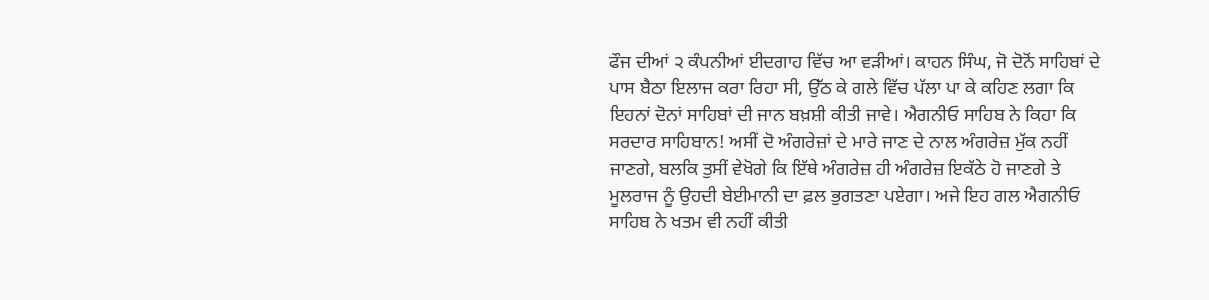ਫੌਜ ਦੀਆਂ ੨ ਕੰਪਨੀਆਂ ਈਦਗਾਹ ਵਿੱਚ ਆ ਵੜੀਆਂ। ਕਾਹਨ ਸਿੰਘ, ਜੋ ਦੋਨੋਂ ਸਾਹਿਬਾਂ ਦੇ ਪਾਸ ਬੈਠਾ ਇਲਾਜ ਕਰਾ ਰਿਹਾ ਸੀ, ਉੱਠ ਕੇ ਗਲੇ ਵਿੱਚ ਪੱਲਾ ਪਾ ਕੇ ਕਹਿਣ ਲਗਾ ਕਿ ਇਹਨਾਂ ਦੋਨਾਂ ਸਾਹਿਬਾਂ ਦੀ ਜਾਨ ਬਖ਼ਸ਼ੀ ਕੀਤੀ ਜਾਵੇ। ਐਗਨੀਓ ਸਾਹਿਬ ਨੇ ਕਿਹਾ ਕਿ ਸਰਦਾਰ ਸਾਹਿਬਾਨ! ਅਸੀਂ ਦੋ ਅੰਗਰੇਜ਼ਾਂ ਦੇ ਮਾਰੇ ਜਾਣ ਦੇ ਨਾਲ ਅੰਗਰੇਜ਼ ਮੁੱਕ ਨਹੀਂ ਜਾਣਗੇ, ਬਲਕਿ ਤੁਸੀਂ ਵੇਖੋਗੇ ਕਿ ਇੱਥੇ ਅੰਗਰੇਜ਼ ਹੀ ਅੰਗਰੇਜ਼ ਇਕੱਠੇ ਹੋ ਜਾਣਗੇ ਤੇ ਮੂਲਰਾਜ ਨੂੰ ਉਹਦੀ ਬੇਈਮਾਨੀ ਦਾ ਫ਼ਲ ਭੁਗਤਣਾ ਪਏਗਾ। ਅਜੇ ਇਹ ਗਲ ਐਗਨੀਓ ਸਾਹਿਬ ਨੇ ਖਤਮ ਵੀ ਨਹੀਂ ਕੀਤੀ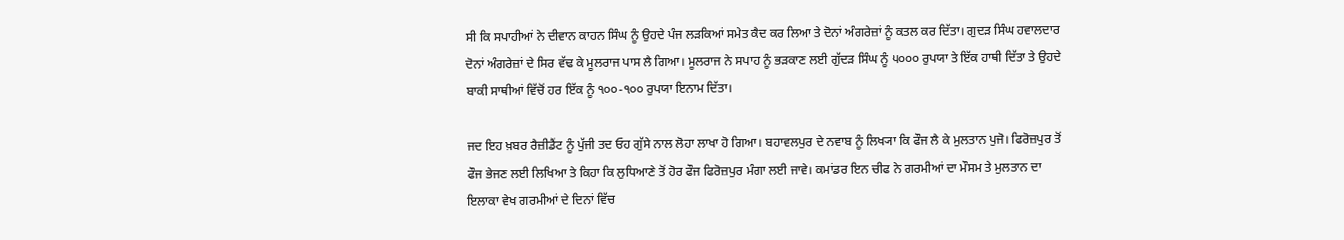ਸੀ ਕਿ ਸਪਾਹੀਆਂ ਨੇ ਦੀਵਾਨ ਕਾਹਨ ਸਿੰਘ ਨੂੰ ਉਹਦੇ ਪੰਜ ਲੜਕਿਆਂ ਸਮੇਤ ਕੈਦ ਕਰ ਲਿਆ ਤੇ ਦੋਨਾਂ ਅੰਗਰੇਜ਼ਾਂ ਨੂੰ ਕਤਲ ਕਰ ਦਿੱਤਾ। ਗੁਦੜ ਸਿੰਘ ਹਵਾਲਦਾਰ ਦੋਨਾਂ ਅੰਗਰੇਜ਼ਾਂ ਦੇ ਸਿਰ ਵੱਢ ਕੇ ਮੂਲਰਾਜ ਪਾਸ ਲੈ ਗਿਆ। ਮੂਲਰਾਜ ਨੇ ਸਪਾਹ ਨੂੰ ਭੜਕਾਣ ਲਈ ਗੁੱਦੜ ਸਿੰਘ ਨੂੰ ੫੦੦੦ ਰੁਪਯਾ ਤੇ ਇੱਕ ਹਾਥੀ ਦਿੱਤਾ ਤੇ ਉਹਦੇ ਬਾਕੀ ਸਾਥੀਆਂ ਵਿੱਚੋਂ ਹਰ ਇੱਕ ਨੂੰ ੧੦੦-੧੦੦ ਰੁਪਯਾ ਇਨਾਮ ਦਿੱਤਾ।

ਜਦ ਇਹ ਖ਼ਬਰ ਰੈਜ਼ੀਡੈਂਟ ਨੂੰ ਪੁੱਜੀ ਤਦ ਓਹ ਗੁੱਸੇ ਨਾਲ ਲੋਹਾ ਲਾਖਾ ਹੋ ਗਿਆ। ਬਹਾਵਲਪੁਰ ਦੇ ਨਵਾਬ ਨੂੰ ਲਿਖ੍ਯਾ ਕਿ ਫੌਜ ਲੈ ਕੇ ਮੁਲਤਾਨ ਪੁਜੋ। ਫਿਰੋਜ਼ਪੁਰ ਤੋਂ ਫੌਜ ਭੇਜਣ ਲਈ ਲਿਖਿਆ ਤੇ ਕਿਹਾ ਕਿ ਲੁਧਿਆਣੇ ਤੋਂ ਹੋਰ ਫੌਜ ਫਿਰੋਜ਼ਪੁਰ ਮੰਗਾ ਲਈ ਜਾਵੇ। ਕਮਾਂਡਰ ਇਨ ਚੀਫ ਨੇ ਗਰਮੀਆਂ ਦਾ ਮੌਸਮ ਤੇ ਮੁਲਤਾਨ ਦਾ ਇਲਾਕਾ ਵੇਖ ਗਰਮੀਆਂ ਦੇ ਦਿਨਾਂ ਵਿੱਚ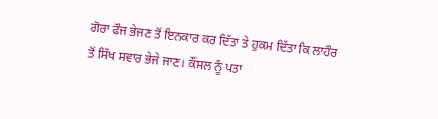ਗੋਰਾ ਫੌਜ ਭੇਜਣ ਤੋਂ ਇਨਕਾਰ ਕਰ ਦਿੱਤਾ ਤੇ ਹੁਕਮ ਦਿੱਤਾ ਕਿ ਲਾਹੌਰ ਤੋਂ ਸਿੱਖ ਸਵਾਰ ਭੇਜੇ ਜਾਣ। ਕੌਂਸਲ ਨੂੰ ਪਤਾ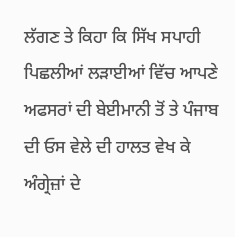ਲੱਗਣ ਤੇ ਕਿਹਾ ਕਿ ਸਿੱਖ ਸਪਾਹੀ ਪਿਛਲੀਆਂ ਲੜਾਈਆਂ ਵਿੱਚ ਆਪਣੇ ਅਫਸਰਾਂ ਦੀ ਬੇਈਮਾਨੀ ਤੋਂ ਤੇ ਪੰਜਾਬ ਦੀ ਓਸ ਵੇਲੇ ਦੀ ਹਾਲਤ ਵੇਖ ਕੇ ਅੰਗ੍ਰੇਜ਼ਾਂ ਦੇ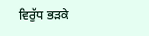ਵਿਰੁੱਧ ਭੜਕੇ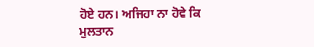ਹੋਏ ਹਨ। ਅਜਿਹਾ ਨਾ ਹੋਵੇ ਕਿ ਮੁਲਤਾਨ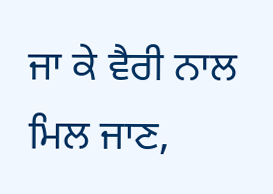ਜਾ ਕੇ ਵੈਰੀ ਨਾਲ ਮਿਲ ਜਾਣ,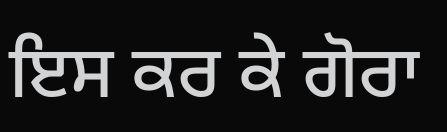ਇਸ ਕਰ ਕੇ ਗੋਰਾ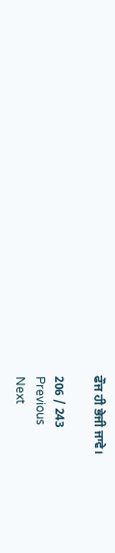ਫੌਜ ਹੀ ਭੇਜੀ ਜਾਵੇ।

206 / 243
Previous
Next